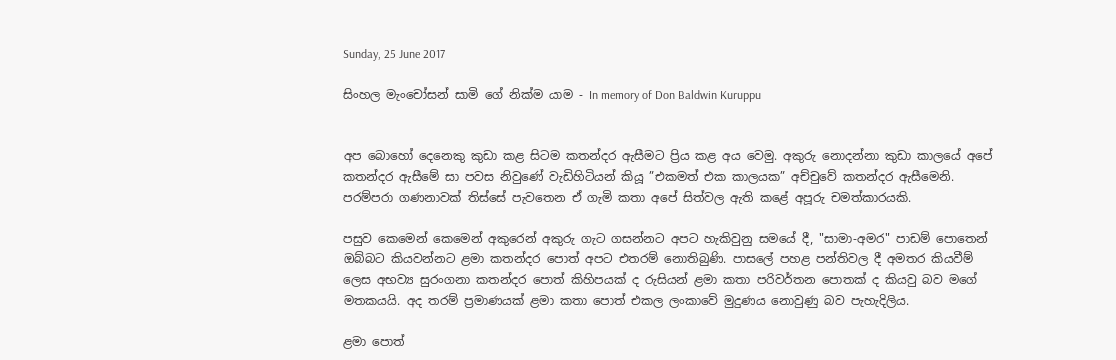Sunday, 25 June 2017

සිංහල මැංචෝසන් සාමි ගේ නික්ම යාම - In memory of Don Baldwin Kuruppu


අප බොහෝ දෙනෙකු කුඩා කළ සිටම කතන්දර ඇසීමට ප්‍රිය කළ අය වෙමු. අකුරු නොදන්නා කුඩා කාලයේ අපේ කතන්දර ඇසීමේ සා පවස නිවුණේ වැඩිහිටියන් කියූ ”එකමත් එක කාලයක” අච්චුවේ කතන්දර ඇසීමෙනි. පරම්පරා ගණනාවක් තිස්සේ පැවතෙන ඒ ගැමි කතා අපේ සිත්වල ඇති කළේ අපූරු චමත්කාරයකි.

පසුව කෙමෙන් කෙමෙන් අකුරෙන් අකුරු ගැට ගසන්නට අපට හැකිවුනු සමයේ දී, "සාමා-අමර" පාඩම් පොතෙන් ඔබ්බට කියවන්නට ළමා කතන්දර පොත් අපට එතරම් නොතිබුණි. පාසලේ පහළ පන්තිවල දී අමතර කියවීම් ලෙස අභව්‍ය සුරංගනා කතන්දර පොත් කිහිපයක් ද රුසියන් ළමා කතා පරිවර්තන පොතක් ද කියවු බව මගේ මතකයයි. අද තරම් ප්‍රමාණයක් ළමා කතා පොත් එකල ලංකාවේ මුදුණය නොවුණු බව පැහැදිලිය.

ළමා පොත්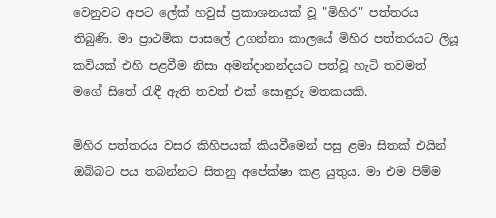වෙනුවට අපට ලේක් හවුස් ප්‍රකාශනයක් වූ "මිහිර" පත්තරය තිබුණි. මා ප්‍රාථමික පාසලේ උගන්නා කාලයේ මිහිර පත්තරයට ලියූ කවියක් එහි පළවීම නිසා අමන්දානන්දයට පත්වූ හැටි තවමත් මගේ සිතේ රැඳී ඇති තවත් එක් සොඳුරු මතකයකි.

මිහිර පත්තරය වසර කිහිපයක් කියවීමෙන් පසු ළමා සිතක් එයින් ඔබ්බට පය තබන්නට සිතනු අපේක්ෂා කළ යුතුය. මා එම පිම්ම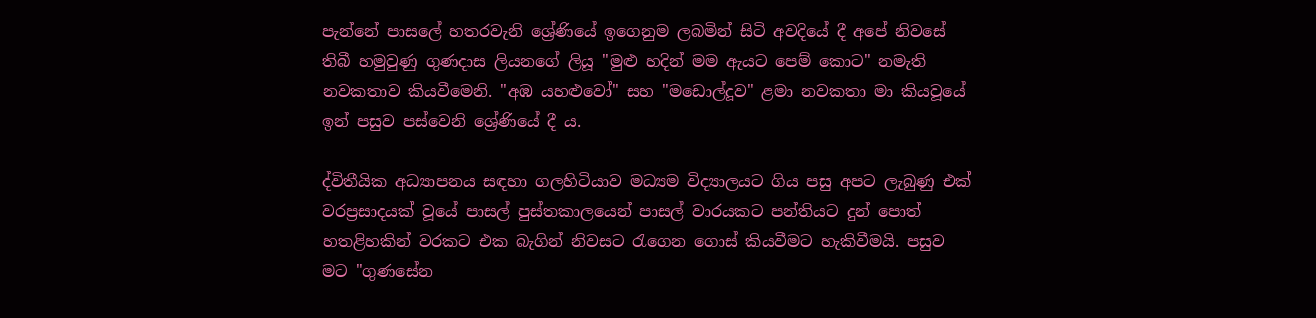පැන්නේ පාසලේ හතරවැනි ශ්‍රේණියේ ඉගෙනුම ලබමින් සිටි අවදියේ දී අපේ නිවසේ තිබී හමුවුණු ගුණදාස ලියනගේ ලියූ "මුළු හදින් මම ඇයට පෙම් කොට" නමැති නවකතාව කියවීමෙනි. "අඹ යහළුවෝ" සහ "මඩොල්දූව" ළමා නවකතා මා කියවූයේ ඉන් පසුව පස්වෙනි ශ්‍රේණියේ දී ය.

ද්විතීයික අධ්‍යාපනය සඳහා ගලහිටියාව මධ්‍යම විද්‍යාලයට ගිය පසු අපට ලැබුණු එක් වරප්‍රසාදයක් වූයේ පාසල් පුස්තකාලයෙන් පාසල් වාරයකට පන්තියට දුන් පොත් හතළිහකින් වරකට එක බැගින් නිවසට රැගෙන ගොස් කියවීමට හැකිවීමයි. පසුව මට "ගුණසේන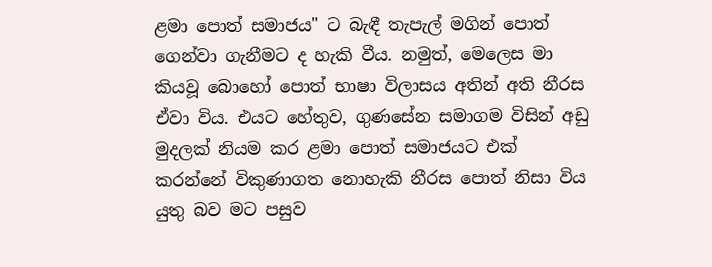ළමා පොත් සමාජය" ට බැඳී තැපැල් මගින් පොත් ගෙන්වා ගැනීමට ද හැකි වීය. නමුත්, මෙලෙස මා කියවූ බොහෝ පොත් භාෂා විලාසය අතින් අති නීරස ඒවා විය. එයට හේතුව, ගුණසේන සමාගම විසින් අඩු මුදලක් නියම කර ළමා පොත් සමාජයට එක් කරන්නේ විකුණාගත නොහැකි නීරස පොත් නිසා විය යුතු බව මට පසුව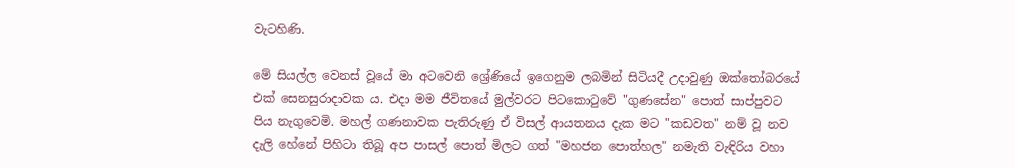වැටහිණි.

මේ සියල්ල වෙනස් වූයේ මා අටවෙනි ශ්‍රේණියේ ඉගෙනුම ලබමින් සිටියදී උදාවුණු ඔක්තෝබරයේ එක් සෙනසුරාදාවක ය. එදා මම ජීවිතයේ මුල්වරට පිටකොටුවේ "ගුණසේන" පොත් සාප්පුවට පිය නැගුවෙමි. මහල් ගණනාවක පැතිරුණු ඒ විසල් ආයතනය දැක මට "කඩවත" නම් වූ නව දැලි හේනේ පිහිටා තිබූ අප පාසල් පොත් මිලට ගත් "මහජන පොත්හල" නමැති වැඳිරිය වහා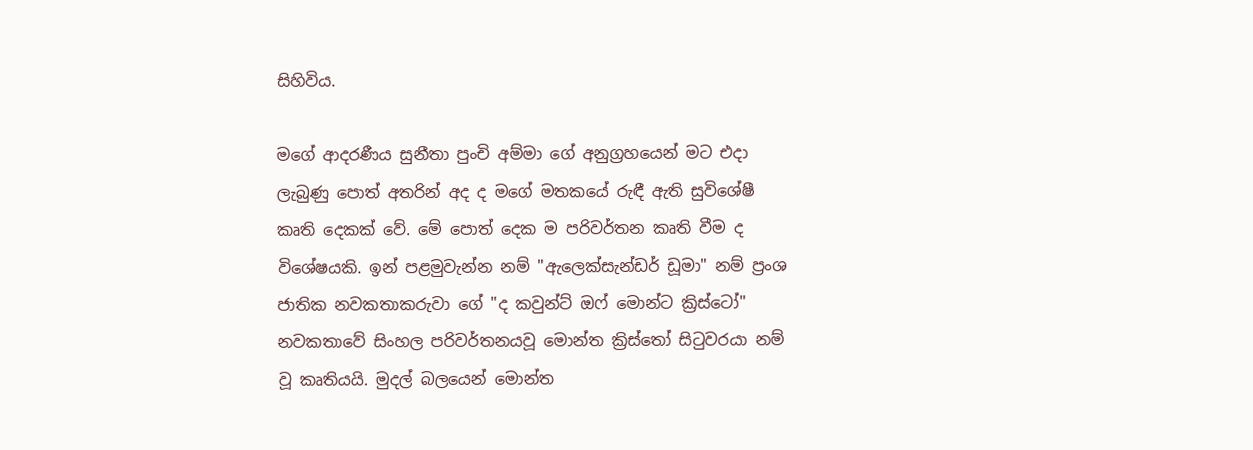සිහිවිය.

මගේ ආදරණීය සුනීතා පුංචි අම්මා ගේ අනුග්‍රහයෙන් මට එදා ලැබුණු පොත් අතරින් අද ද මගේ මතකයේ රුඳී ඇති සුවිශේෂී කෘති දෙකක් වේ. මේ පොත් දෙක ම පරිවර්තන කෘති වීම ද විශේෂයකි. ඉන් පළමුවැන්න නම් "ඇලෙක්සැන්ඩර් ඩූමා" නම් ප්‍රංශ ජාතික නවකතාකරුවා ගේ "ද කවුන්ට් ඔෆ් මොන්ට ක්‍රිස්ටෝ" නවකතාවේ සිංහල පරිවර්තනයවූ මොන්ත ක්‍රිස්තෝ සිටුවරයා නම් වූ කෘතියයි. මුදල් බලයෙන් මොන්ත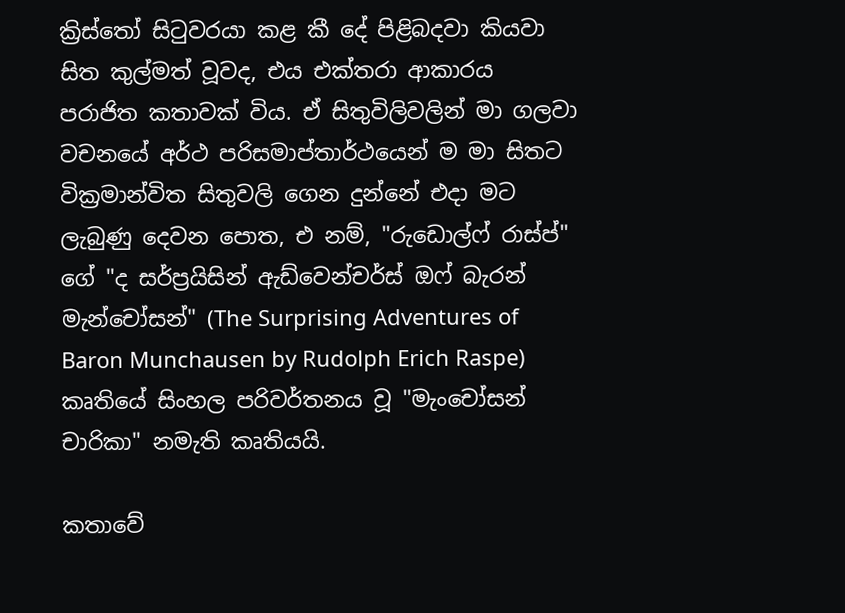ක්‍රිස්තෝ සිටුවරයා කළ කී දේ පිළිබදවා කියවා සිත කුල්මත් වූවද, එය එක්තරා ආකාරය පරාජිත කතාවක් විය. ඒ සිතුවිලිවලින් මා ගලවා වචනයේ අර්ථ පරිසමාප්තාර්ථයෙන් ම මා සිතට වික්‍රමාන්විත සිතුවලි ගෙන දුන්නේ එදා මට ලැබුණු දෙවන පොත, එ නම්, "රුඩොල්ෆ් රාස්ප්" ගේ "ද සර්ප්‍රයිසින් ඇඩ්වෙන්චර්ස් ඔෆ් බැරන් මැන්චෝසන්" (The Surprising Adventures of Baron Munchausen by Rudolph Erich Raspe) කෘතියේ සිංහල පරිවර්තනය වූ "මැංචෝසන් චාරිකා" නමැති කෘතියයි.

කතාවේ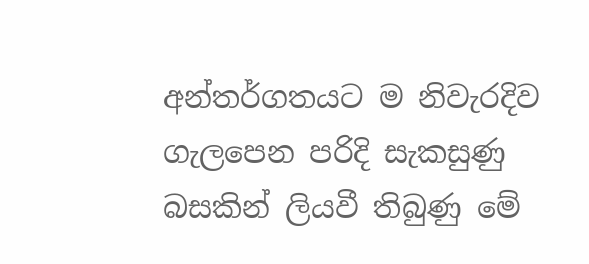අන්තර්ගතයට ම නිවැරදිව ගැලපෙන පරිදි සැකසුණු බසකින් ලියවී තිබුණු මේ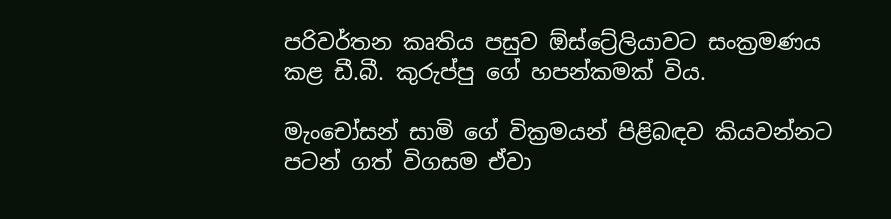පරිවර්තන කෘතිය පසුව ඕස්ට්‍රේලියාවට සංක්‍රමණය කළ ඩී.බී. කුරුප්පු ගේ හපන්කමක් විය.

මැංචෝසන් සාමි ගේ වික්‍රමයන් පිළිබඳව කියවන්නට පටන් ගත් විගසම ඒවා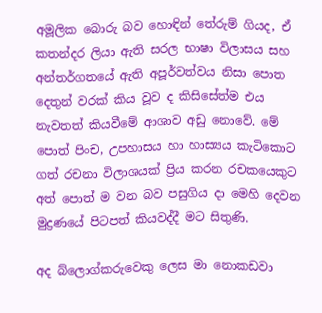අමූලික බොරු බව හොඳින් තේරුම් ගියද, ඒ කතන්දර ලියා ඇති සරල භාෂා විලාසය සහ අන්තර්ගතයේ ඇති අපූර්වත්වය නිසා පොත දෙතුන් වරක් කිය වූව ද කිසිසේත්ම එය නැවතත් කියවීමේ ආශාව අඩු නොවේ. මේ පොත් පිංච, උපහාසය හා හාස්‍යය කැටිකොට ගත් රචනා විලාශයක් ප්‍රිය කරන රචකයෙකුට අත් පොත් ම වන බව පසුගිය දා මෙහි දෙවන මුද්‍රණයේ පිටපත් කියවද්දී මට සිතුණි.

අද බ්ලොග්කරුවෙකු ලෙස මා නොකඩවා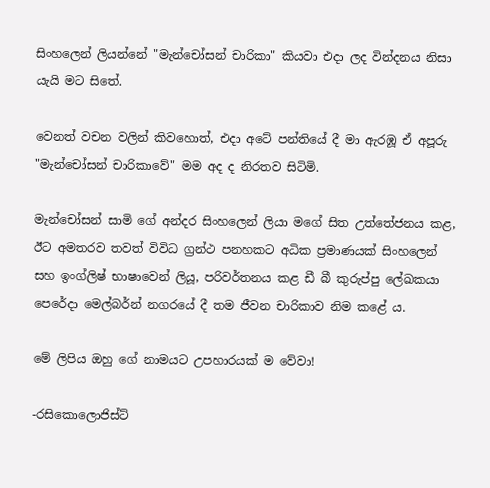සිංහලෙන් ලියන්නේ "මැන්චෝසන් චාරිකා" කියවා එදා ලද වින්දනය නිසා යැයි මට සිතේ.

වෙනත් වචන වලින් කිවහොත්, එදා අටේ පන්තියේ දී මා ඇරඹූ ඒ අපූරු "මැන්චෝසන් චාරිකාවේ" මම අද ද නිරතව සිටිමි.

මැන්චෝසන් සාමි ගේ අන්දර සිංහලෙන් ලියා මගේ සිත උත්තේජනය කළ, ඊට අමතරව තවත් විවිධ ග්‍රන්ථ පනහකට අධික ප්‍රමාණයක් සිංහලෙන් සහ ඉංග්ලිෂ් භාෂාවෙන් ලියූ, පරිවර්තනය කළ ඩී බී කුරුප්පු ලේඛකයා පෙරේදා මෙල්බර්න් නගරයේ දී තම ජීවන චාරිකාව නිම කළේ ය.

මේ ලිපිය ඔහු ගේ නාමයට උපහාරයක් ම වේවා!

-රසිකොලොජිස්ට්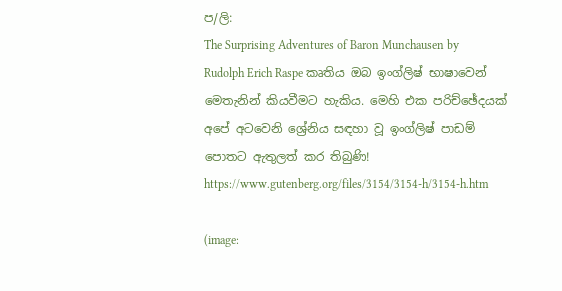ප/ලි:
The Surprising Adventures of Baron Munchausen by Rudolph Erich Raspe කෘතිය ඔබ ඉංග්ලිෂ් භාෂාවෙන් මෙතැනින් කියවීමට හැකිය. මෙහි එක පරිච්ඡේදයක් අපේ අටවෙනි ශ්‍රේනිය සඳහා වූ ඉංග්ලිෂ් පාඩම් පොතට ඇතුලත් කර තිබුණි!
https://www.gutenberg.org/files/3154/3154-h/3154-h.htm

(image: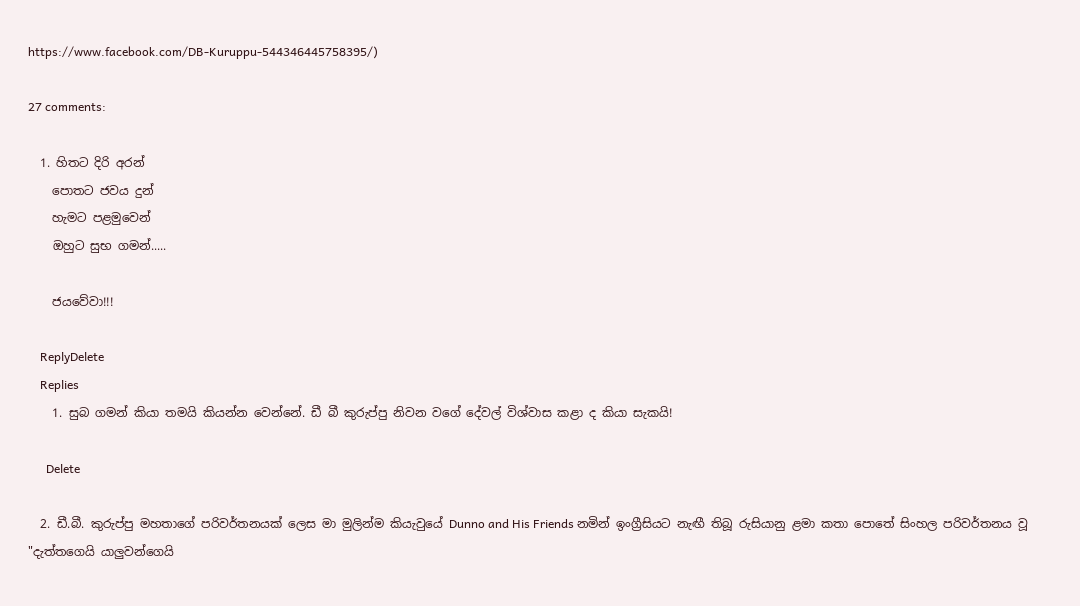https://www.facebook.com/DB-Kuruppu-544346445758395/)

27 comments:

  1. හිතට දිරි අරන්
    පොතට ජවය දුන්
    හැමට පළමුවෙන්
    ඔහුට සුභ ගමන්.....

    ජයවේවා!!!

    ReplyDelete
    Replies
    1. සුබ ගමන් කියා තමයි කියන්න වෙන්නේ. ඩී බී කුරුප්පු නිවන වගේ දේවල් විශ්වාස කළා ද කියා සැකයි!

      Delete

  2. ඩී.බී. කුරුප්පු මහතාගේ පරිවර්තනයක් ලෙස මා මුලින්ම කියැවුයේ Dunno and His Friends නමින් ඉංග්‍රීසියට නැඟී තිබූ රුසියානු ළමා කතා පොතේ සිංහල පරිවර්තනය වූ "දැත්තගෙයි යාලුවන්ගෙයි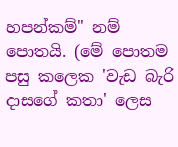හපන්කම්" නම් පොතයි. (මේ පොතම පසු කලෙක 'වැඩ බැරි දාසගේ කතා' ලෙස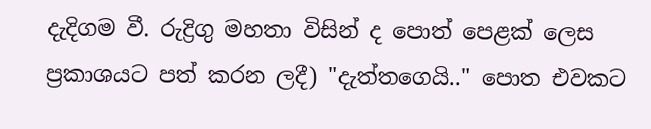දැදිගම වී. රුද්‍රිගු මහතා විසින් ද පොත් පෙළක් ලෙස ප්‍රකාශයට පත් කරන ලදී) "දැත්තගෙයි.." පොත එවකට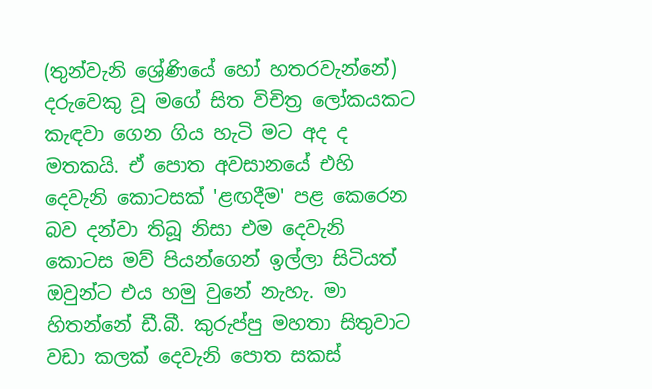(තුන්වැනි ශ්‍රේණියේ හෝ හතරවැන්නේ) දරුවෙකු වූ මගේ සිත විචිත්‍ර ලෝකයකට කැඳවා ගෙන ගිය හැටි මට අද ද මතකයි. ඒ පොත අවසානයේ එහි දෙවැනි කොටසක් 'ළඟදීම' පළ කෙරෙන බව දන්වා තිබූ නිසා එම දෙවැනි කොටස මව් පියන්ගෙන් ඉල්ලා සිටියත් ඔවුන්ට එය හමු වුනේ නැහැ. මා හිතන්නේ ඩී.බී. කුරුප්පු මහතා සිතුවාට වඩා කලක් දෙවැනි පොත සකස්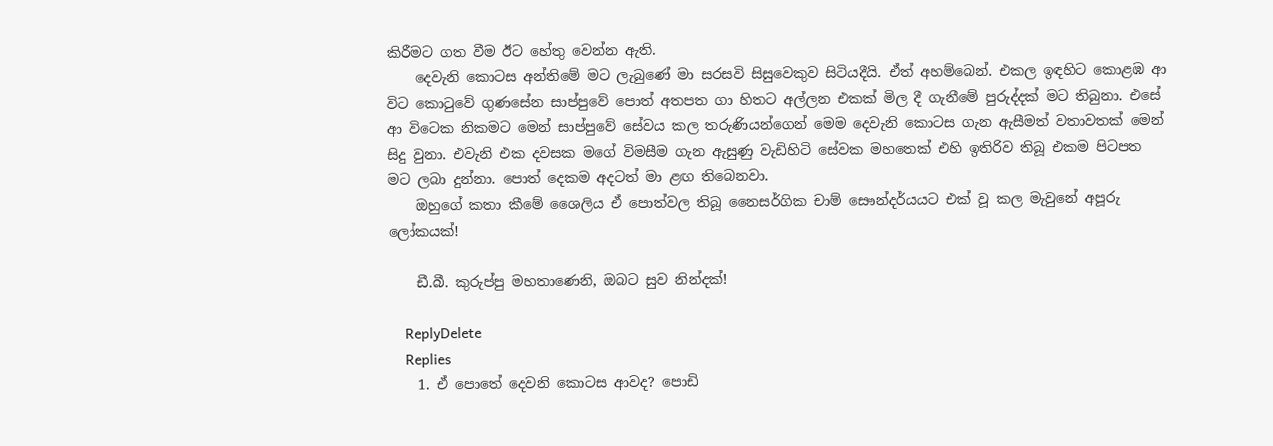කිරීමට ගත වීම ඊට හේතු වෙන්න ඇති.
    දෙවැනි කොටස අන්තිමේ මට ලැබුණේ මා සරසවි සිසුවෙකුව සිටියදීයි. ඒත් අහම්බෙන්. එකල ඉඳහිට කොළඹ ආ විට කොටුවේ ගුණසේන සාප්පුවේ පොත් අතපත ගා හිතට අල්ලන එකක් මිල දී ගැනීමේ පුරුද්දක් මට තිබුනා. එසේ ආ විටෙක නිකමට මෙන් සාප්පුවේ සේවය කල තරුණියන්ගෙන් මෙම දෙවැනි කොටස ගැන ඇසීමත් වතාවතක් මෙන් සිදු වුනා. එවැනි එක දවසක මගේ විමසීම ගැන ඇසුණු වැඩිහිටි සේවක මහතෙක් එහි ඉතිරිව තිබූ එකම පිටපත මට ලබා දුන්නා. පොත් දෙකම අදටත් මා ළඟ තිබෙනවා.
    ඔහුගේ කතා කීමේ ශෛලිය ඒ පොත්වල තිබූ නෛසර්ගික චාම් සෞන්දර්යයට එක් වූ කල මැවුනේ අපූරු ලෝකයක්!

    ඩී.බී. කුරුප්පු මහතාණෙනි, ඔබට සුව නින්දක්!

    ReplyDelete
    Replies
    1. ඒ පොතේ දෙවනි කොටස ආවද? පොඩි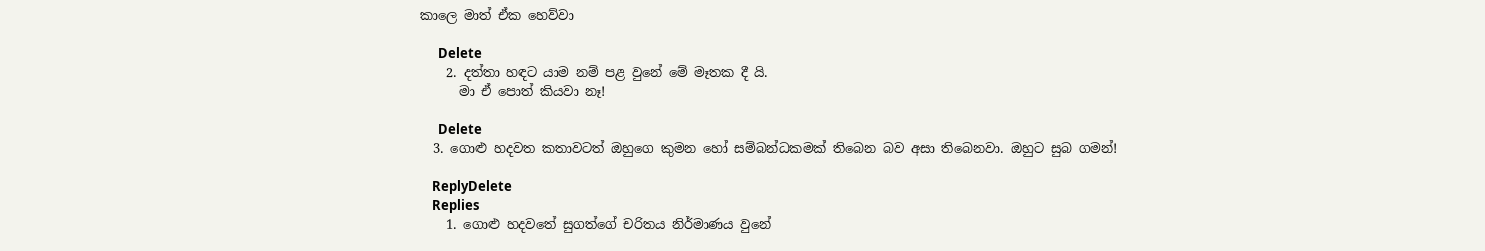කාලෙ මාත් ඒක හෙව්වා

      Delete
    2. දත්තා හඳට යාම නම් පළ වුනේ මේ මෑතක දී යි.
      මා ඒ පොත් කියවා නෑ!

      Delete
  3. ගොළු හදවත කතාවටත් ඔහුගෙ කුමන හෝ සම්බන්ධකමක් තිබෙන බව අසා තිබෙනවා. ඔහුට සුබ ගමන්!

    ReplyDelete
    Replies
    1. ගොළු හදවතේ සුගත්ගේ චරිතය නිර්මාණය වුනේ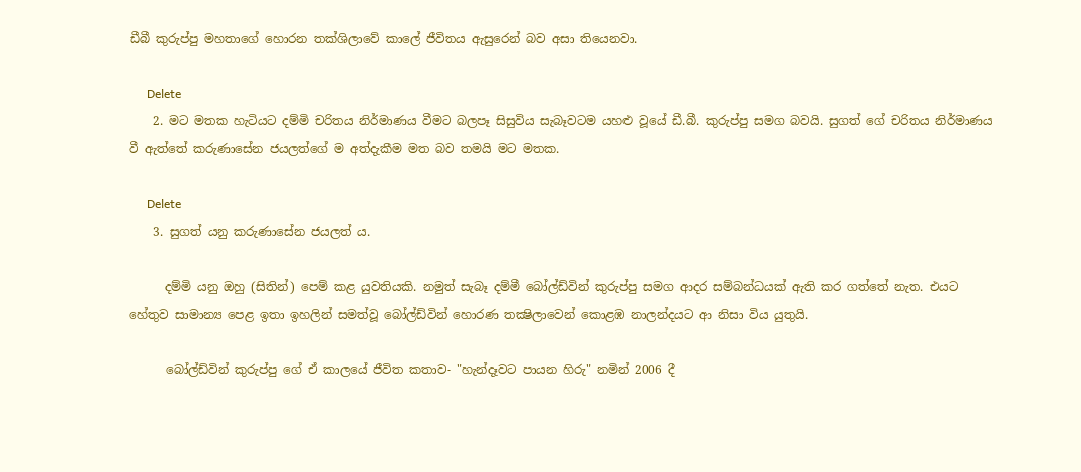ඩීබී කුරුප්පු මහතාගේ හොරන තක්ශිලාවේ කාලේ ජීවිතය ඇසුරෙන් බව අසා තියෙනවා.

      Delete
    2. මට මතක හැටියට දම්මි චරිතය නිර්මාණය වීමට බලපෑ සිසුවිය සැබෑවටම යහළු වූයේ ඩී.බී. කුරුප්පු සමග බවයි. සුගත් ගේ චරිතය නිර්මාණය වී ඇත්තේ කරුණාසේන ජයලත්ගේ ම අත්දැකීම මත බව තමයි මට මතක.

      Delete
    3. සුගත් යනු කරුණාසේන ජයලත් ය.

      දම්මි යනු ඔහු (සිතින්) පෙම් කළ යුවතියකි. නමුත් සැබෑ දම්මී බෝල්ඩ්වින් කුරුප්පු සමග ආදර සම්බන්ධයක් ඇති කර ගත්තේ නැත. එයට හේතුව සාමාන්‍ය පෙළ ඉතා ඉහලින් සමත්වූ බෝල්ඩ්වින් හොරණ තක්‍ෂිලාවෙන් කොළඹ නාලන්දයට ආ නිසා විය යුතුයි.

      බෝල්ඩ්වින් කුරුප්පු ගේ ඒ කාලයේ ජීවිත කතාව- "හැන්දෑවට පායන හිරු" නමින් 2006 දී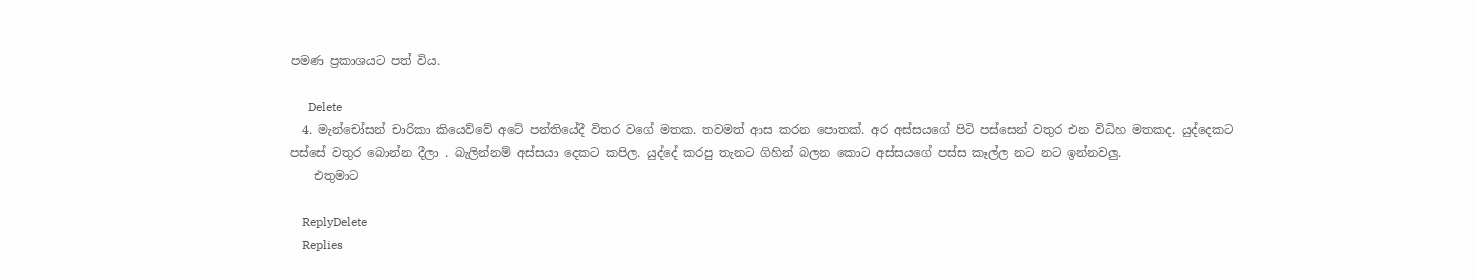පමණ ප්‍රකාශයට පත් විය.

      Delete
  4. මැන්චෝසන් චාරිකා කියෙව්වේ අටේ පන්තියේදී විතර වගේ මතක. තවමත් ආස කරන පොතක්. අර අස්සයගේ පිටි පස්සෙන් වතුර එන විධිහ මතකද. යුද්දෙකට පස්සේ වතුර බොන්න දීලා . බැලින්නම් අස්සයා දෙකට කපිල. යුද්දේ කරපු තැනට ගිහින් බලන කොට අස්සයගේ පස්ස කෑල්ල නට නට ඉන්නවලු.
    එතුමාට

    ReplyDelete
    Replies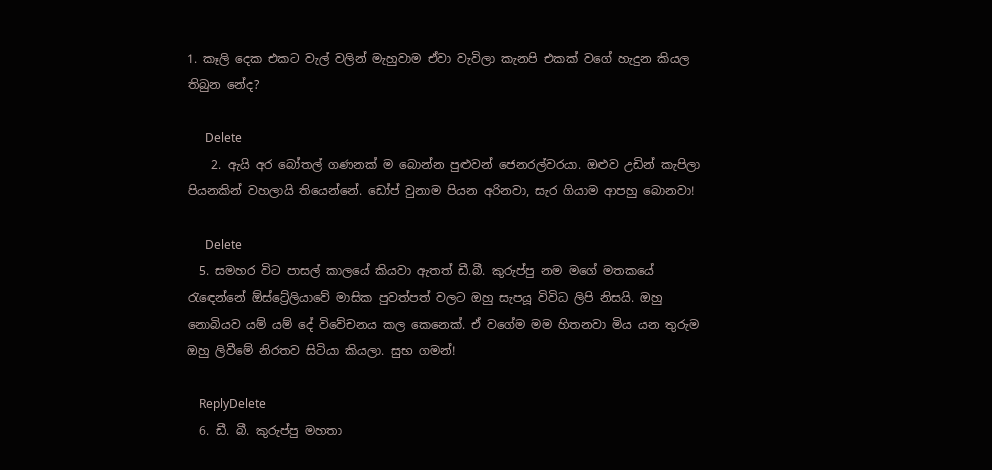1. කෑලි දෙක එකට වැල් වලින් මැහුවාම ඒවා වැවිලා කැනපි එකක් වගේ හැදුන කියල තිබුන නේද?

      Delete
    2. ඇයි අර බෝතල් ගණනක් ම බොන්න පුළුවන් ජෙනරල්වරයා. ඔළුව උඩින් කැපිලා පියනකින් වහලායි තියෙන්නේ. ඩෝප් වුනාම පියන අරිනවා, සැර ගියාම ආපහු බොනවා!

      Delete
  5. සමහර විට පාසල් කාලයේ කියවා ඇතත් ඩී.බී. කුරුප්පු නම මගේ මතකයේ රැඳෙන්නේ ඕස්ට්‍රේලියාවේ මාසික පුවත්පත් වලට ඔහු සැපයූ විවිධ ලිපි නිසයි. ඔහු නොබියව යම් යම් දේ විවේචනය කල කෙනෙක්. ඒ වගේම මම හිතනවා මිය යන තුරුම ඔහු ලිවීමේ නිරතව සිටියා කියලා. සුභ ගමන්!

    ReplyDelete
  6. ඩී. බී. කුරුප්පු මහතා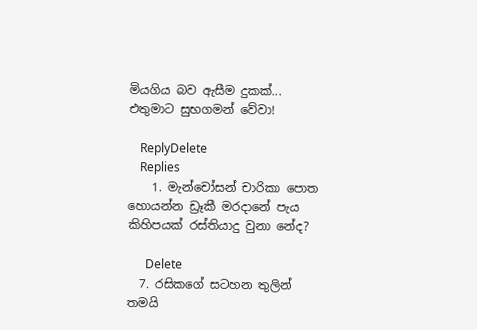මියගිය බව ඇසීම දුකක්... එතුමාට සුභගමන් වේවා!

    ReplyDelete
    Replies
    1. මැන්චෝසන් චාරිකා පොත හොයන්න ඩ්‍රෑකී මරදානේ පැය කිහිපයක් රස්තියාදු වුනා නේද?

      Delete
  7. රසිකගේ සටහන තුලින් තමයි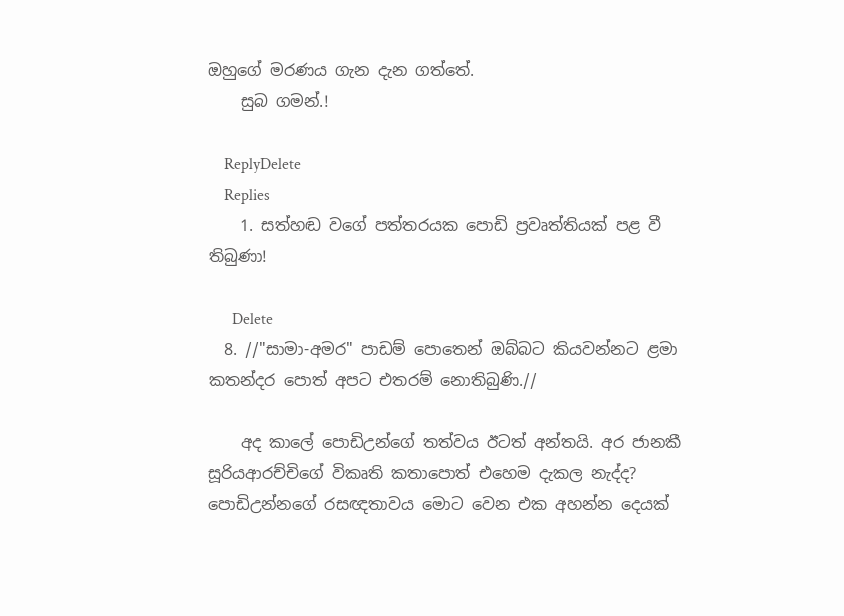ඔහුගේ මරණය ගැන දැන ගත්තේ.
    සුබ ගමන්.!

    ReplyDelete
    Replies
    1. සත්හඬ වගේ පත්තරයක පොඩි ප්‍රවෘත්තියක් පළ වී තිබුණා!

      Delete
  8. //"සාමා-අමර" පාඩම් පොතෙන් ඔබ්බට කියවන්නට ළමා කතන්දර පොත් අපට එතරම් නොතිබුණි.//

    අද කාලේ පොඩිඋන්ගේ තත්වය ඊටත් අන්තයි. අර ජානකී සූරියආරච්චිගේ විකෘති කතාපොත් එහෙම දැකල නැද්ද? පොඩිඋන්නගේ රසඥතාවය මොට වෙන එක අහන්න දෙයක්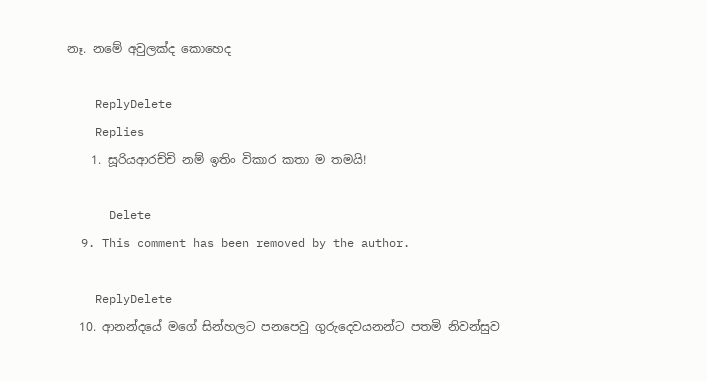නෑ. නමේ අවුලක්ද කොහෙද

    ReplyDelete
    Replies
    1. සූරියආරච්චි නම් ඉතිං විකාර කතා ම තමයි!

      Delete
  9. This comment has been removed by the author.

    ReplyDelete
  10. ආනන්දයේ මගේ සින්හලට පනපෙවු ගුරුදෙවයනන්ට පතමි නිවන්සුව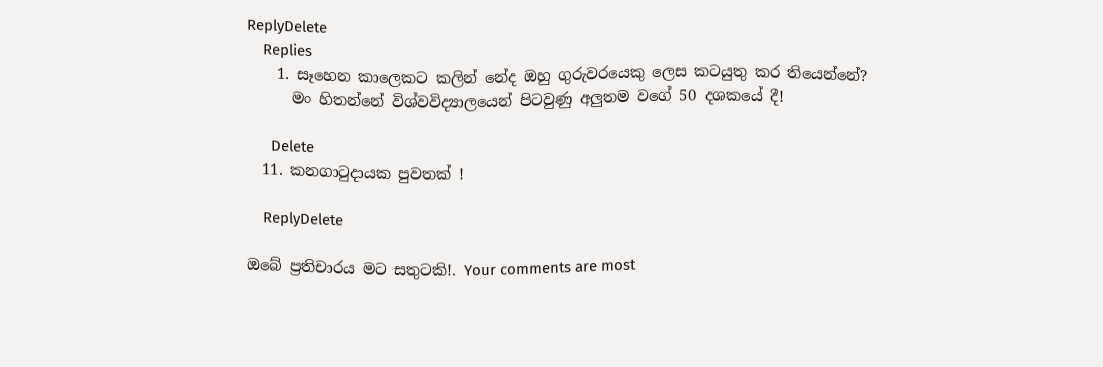ReplyDelete
    Replies
    1. සෑහෙන කාලෙකට කලින් නේද ඔහු ගුරුවරයෙකු ලෙස කටයුතු කර තියෙන්නේ?
      මං හිතන්නේ විශ්වවිද්‍යාලයෙන් පිටවුණු අලුතම වගේ 50 දශකයේ දී!

      Delete
  11. කනගාටුදායක පුවතක් !

    ReplyDelete

ඔබේ ප්‍රතිචාරය මට සතුටකි!. Your comments are most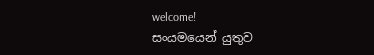welcome!
සංයමයෙන් යුතුව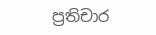ප්‍රතිචාර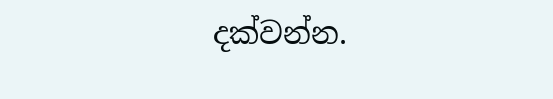දක්වන්න.